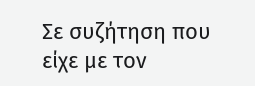Σε συζήτηση που είχε με τον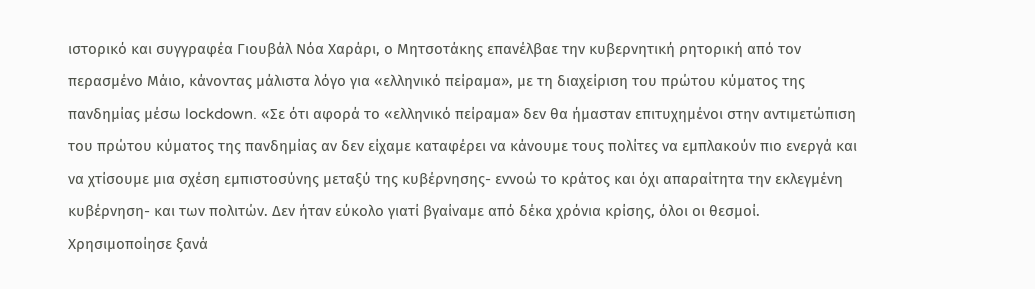ιστορικό και συγγραφέα Γιουβάλ Νόα Χαράρι, ο Μητσοτάκης επανέλβαε την κυβερνητική ρητορική από τον περασμένο Μάιο, κάνοντας μάλιστα λόγο για «ελληνικό πείραμα», με τη διαχείριση του πρώτου κύματος της πανδημίας μέσω lockdown. «Σε ότι αφορά το «ελληνικό πείραμα» δεν θα ήμασταν επιτυχημένοι στην αντιμετώπιση του πρώτου κύματος της πανδημίας αν δεν είχαμε καταφέρει να κάνουμε τους πολίτες να εμπλακούν πιο ενεργά και να χτίσουμε μια σχέση εμπιστοσύνης μεταξύ της κυβέρνησης- εννοώ το κράτος και όχι απαραίτητα την εκλεγμένη κυβέρνηση- και των πολιτών. Δεν ήταν εύκολο γιατί βγαίναμε από δέκα χρόνια κρίσης, όλοι οι θεσμοί.
Χρησιμοποίησε ξανά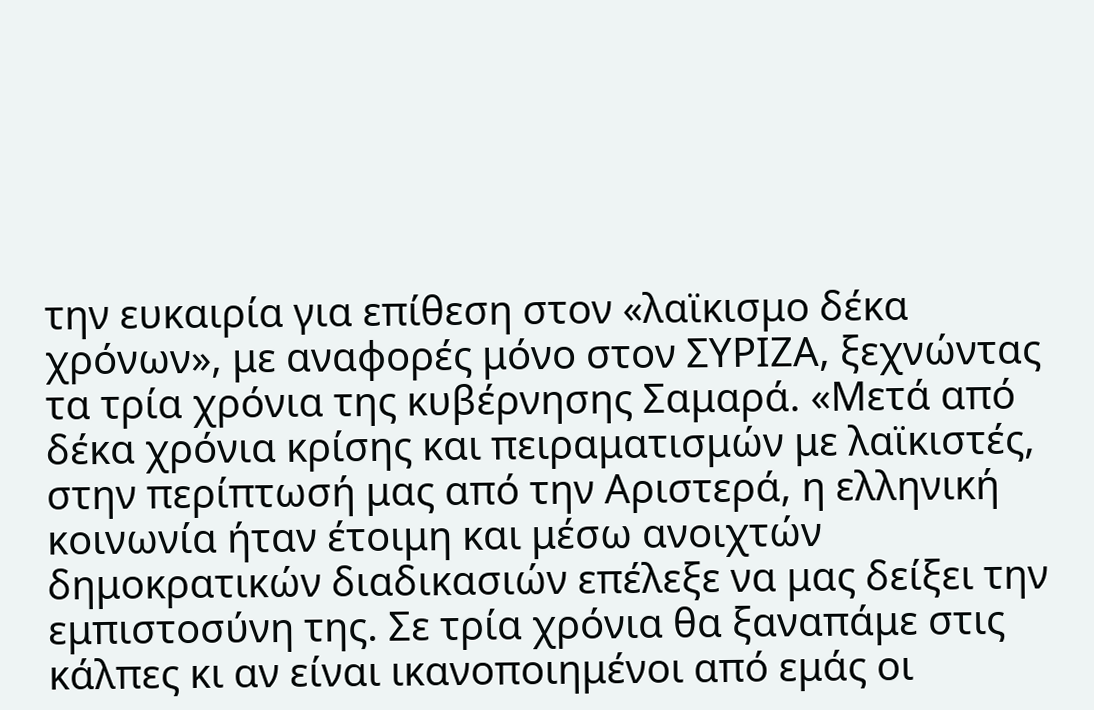την ευκαιρία για επίθεση στον «λαϊκισμο δέκα χρόνων», με αναφορές μόνο στον ΣΥΡΙΖΑ, ξεχνώντας τα τρία χρόνια της κυβέρνησης Σαμαρά. «Μετά από δέκα χρόνια κρίσης και πειραματισμών με λαϊκιστές, στην περίπτωσή μας από την Αριστερά, η ελληνική κοινωνία ήταν έτοιμη και μέσω ανοιχτών δημοκρατικών διαδικασιών επέλεξε να μας δείξει την εμπιστοσύνη της. Σε τρία χρόνια θα ξαναπάμε στις κάλπες κι αν είναι ικανοποιημένοι από εμάς οι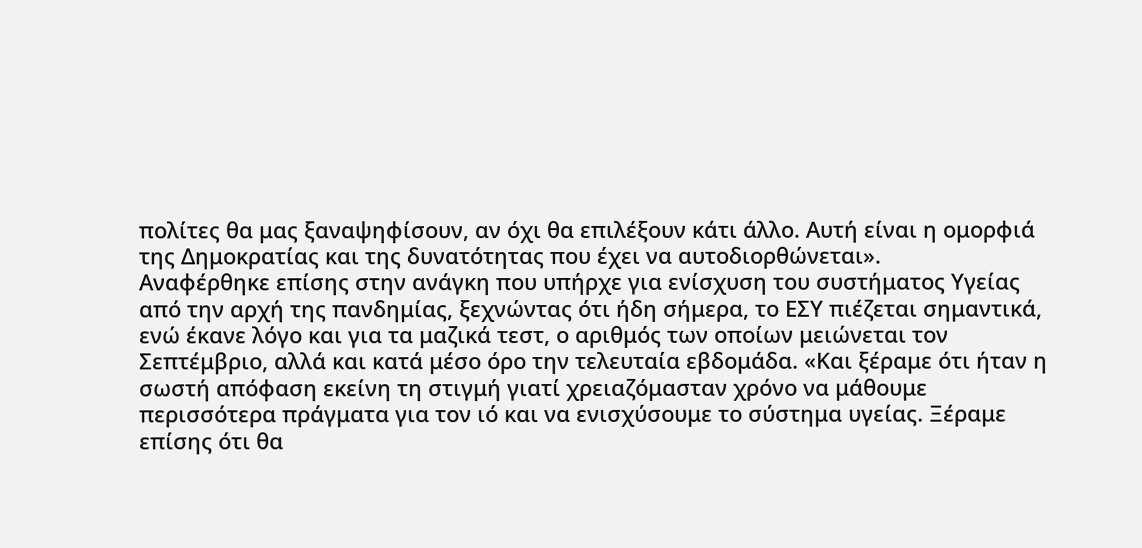πολίτες θα μας ξαναψηφίσουν, αν όχι θα επιλέξουν κάτι άλλο. Αυτή είναι η ομορφιά της Δημοκρατίας και της δυνατότητας που έχει να αυτοδιορθώνεται».
Αναφέρθηκε επίσης στην ανάγκη που υπήρχε για ενίσχυση του συστήματος Υγείας από την αρχή της πανδημίας, ξεχνώντας ότι ήδη σήμερα, το ΕΣΥ πιέζεται σημαντικά, ενώ έκανε λόγο και για τα μαζικά τεστ, ο αριθμός των οποίων μειώνεται τον Σεπτέμβριο, αλλά και κατά μέσο όρο την τελευταία εβδομάδα. «Και ξέραμε ότι ήταν η σωστή απόφαση εκείνη τη στιγμή γιατί χρειαζόμασταν χρόνο να μάθουμε περισσότερα πράγματα για τον ιό και να ενισχύσουμε το σύστημα υγείας. Ξέραμε επίσης ότι θα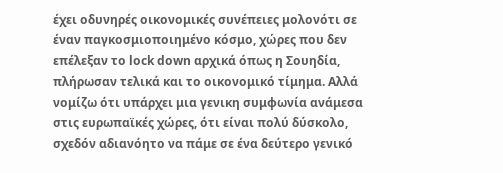έχει οδυνηρές οικονομικές συνέπειες μολονότι σε έναν παγκοσμιοποιημένο κόσμο, χώρες που δεν επέλεξαν το lock down αρχικά όπως η Σουηδία, πλήρωσαν τελικά και το οικονομικό τίμημα. Αλλά νομίζω ότι υπάρχει μια γενικη συμφωνία ανάμεσα στις ευρωπαϊκές χώρες, ότι είναι πολύ δύσκολο, σχεδόν αδιανόητο να πάμε σε ένα δεύτερο γενικό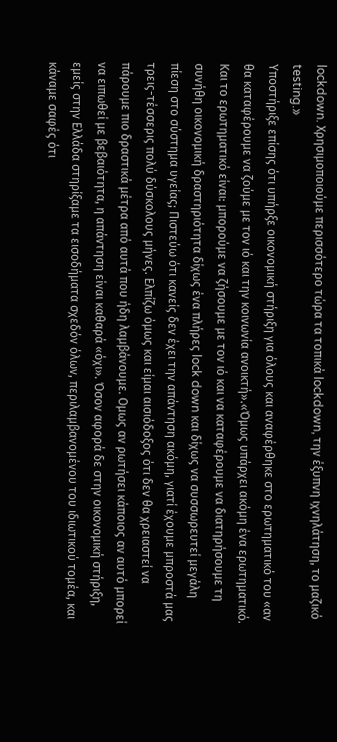lockdown. Χρησιμοποιούμε περισσότερο τώρα τα τοπικά lockdown, την έξυπνη ιχνηλάτηση, το μαζικό testing.»
Υποστήριξε επίσης ότι υπήρξε οικονομική στήριξη για όλους και αναφέρθηκε στο ερωτηματικό του «αν θα καταφέρουμε να ζούμε με τον ιό και την κοινωνία ανοικτή».«Όμως υπάρχει ακόμη ένα ερωτηματικό. Και το ερωτηματικό είναι: μπορούμε να ζήσουμε με τον ιό και να καταφέρουμε να διατηρήσουμε τη συνήθη οικονομική δραστηριότητα δίχως ένα πλήρες lock down και δίχως να συσσωρευτεί μεγάλη πίεση στο σύστημα υγείας; Πιστεύω ότι κανείς δεν έχει την απάντηση ακόμη, γιατί έχουμε μπροστά μας τρεις-τέσσερις πολύ δύσκολους μήνες. Ελπίζω όμως και είμαι αισιόδοξος ότι δεν θα χρειαστεί να πάρουμε πιο δραστικά μέτρα από αυτά που ήδη λαμβάνουμε. Ομως αν ρωτήσει κάποιος αν αυτό μπορεί να ειπωθεί με βεβαιότητα, η απάντηση είναι καθαρά «όχι». Όσον αφορά δε στην οικονομική στήριξη, εμείς στην Ελλάδα στηρίξαμε τα εισοδήματα σχεδόν όλων, περιλαμβανομένου του ιδιωτικού τομέα, και κάναμε σαφές ότι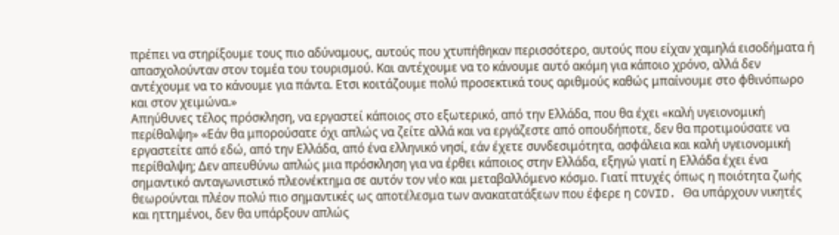πρέπει να στηρίξουμε τους πιο αδύναμους, αυτούς που χτυπήθηκαν περισσότερο, αυτούς που είχαν χαμηλά εισοδήματα ή απασχολούνταν στον τομέα του τουρισμού. Και αντέχουμε να το κάνουμε αυτό ακόμη για κάποιο χρόνο, αλλά δεν αντέχουμε να το κάνουμε για πάντα. Ετσι κοιτάζουμε πολύ προσεκτικά τους αριθμούς καθώς μπαίνουμε στο φθινόπωρο και στον χειμώνα.»
Απηύθυνες τέλος πρόσκληση, να εργαστεί κάποιος στο εξωτερικό, από την Ελλάδα, που θα έχει «καλή υγειονομική περίθαλψη» «Εάν θα μπορούσατε όχι απλώς να ζείτε αλλά και να εργάζεστε από οπουδήποτε, δεν θα προτιμούσατε να εργαστείτε από εδώ, από την Ελλάδα, από ένα ελληνικό νησί, εάν έχετε συνδεσιμότητα, ασφάλεια και καλή υγειονομική περίθαλψη; Δεν απευθύνω απλώς μια πρόσκληση για να έρθει κάποιος στην Ελλάδα, εξηγώ γιατί η Ελλάδα έχει ένα σημαντικό ανταγωνιστικό πλεονέκτημα σε αυτόν τον νέο και μεταβαλλόμενο κόσμο. Γιατί πτυχές όπως η ποιότητα ζωής θεωρούνται πλέον πολύ πιο σημαντικές ως αποτέλεσμα των ανακατατάξεων που έφερε η COVID. Θα υπάρχουν νικητές και ηττημένοι, δεν θα υπάρξουν απλώς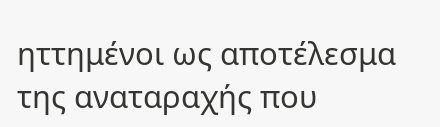ηττημένοι ως αποτέλεσμα της αναταραχής που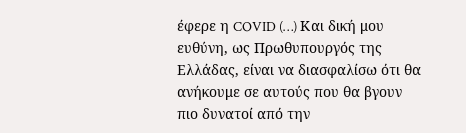έφερε η COVID (…) Και δική μου ευθύνη, ως Πρωθυπουργός της Ελλάδας, είναι να διασφαλίσω ότι θα ανήκουμε σε αυτούς που θα βγουν πιο δυνατοί από την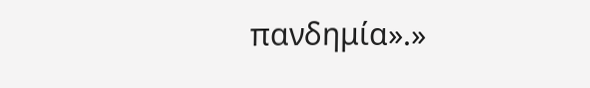πανδημία».»